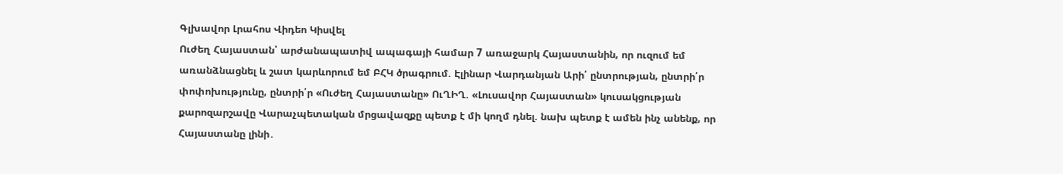Գլխավոր Լրահոս Վիդեո Կիսվել
Ուժեղ Հայաստան՝ արժանապատիվ ապագայի համար 7 առաջարկ Հայաստանին, որ ուզում եմ առանձնացնել և շատ կարևորում եմ ԲՀԿ ծրագրում. Էլինար Վարդանյան Արի՛ ընտրության, ընտրի՛ր փոփոխությունը, ընտրի՛ր «Ուժեղ Հայաստանը» ՈւՂԻՂ. «Լուսավոր Հայաստան» կուսակցության քարոզարշավը Վարաչպետական մրցավազքը պետք է մի կողմ դնել. նախ պետք է ամեն ինչ անենք, որ Հայաստանը լինի․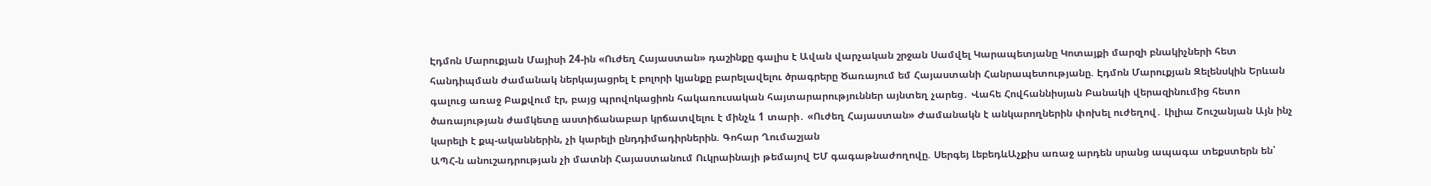Էդմոն Մարուքյան Մայիսի 24-ին «Ուժեղ Հայաստան» դաշինքը գալիս է Ավան վարչական շրջան Սամվել Կարապետյանը Կոտայքի մարզի բնակիչների հետ հանդիպման ժամանակ ներկայացրել է բոլորի կյանքը բարելավելու ծրագրերը Ծառայում եմ Հայաստանի Հանրապետությանը. Էդմոն Մարուքյան Զելենսկին Երևան գալուց առաջ Բաքվում էր, բայց պրովոկացիոն հակառուսական հայտարարություններ այնտեղ չարեց․ Վահե Հովհաննիսյան Բանակի վերազինումից հետո ծառայության ժամկետը աստիճանաբար կրճատվելու է մինչև 1 տարի․ «Ուժեղ Հայաստան» Ժամանակն է անկարողներին փոխել ուժեղով․ Լիլիա Շուշանյան Այն ինչ կարելի է քպ-ականներին, չի կարելի ընդդիմադիրներին. Գոհար Ղումաշյան
ԱՊՀ-ն անուշադրության չի մատնի Հայաստանում Ուկրաինայի թեմայով ԵՄ գագաթնաժողովը. Սերգեյ ԼեբեդևԱչքիս առաջ արդեն սրանց ապագա տեքստերն են՝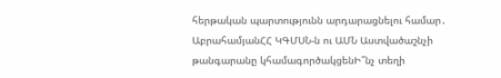հերթական պարտությունն արդարացնելու համար․ ԱբրահամյանՀՀ ԿԳՄՍՆ-ն ու ԱՄՆ Աստվածաշնչի թանգարանը կհամագործակցենԻ՞նչ տեղի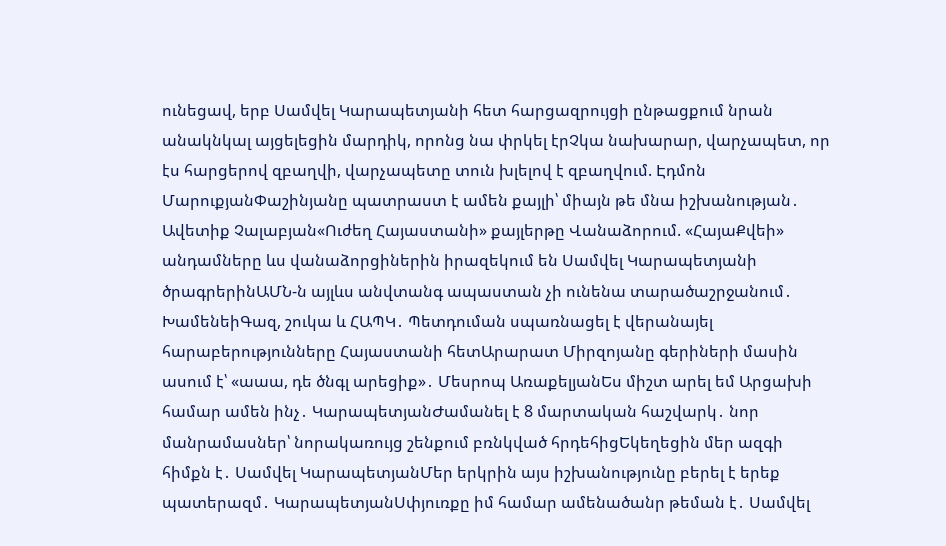ունեցավ, երբ Սամվել Կարապետյանի հետ հարցազրույցի ընթացքում նրան անակնկալ այցելեցին մարդիկ, որոնց նա փրկել էրՉկա նախարար, վարչապետ, որ էս հարցերով զբաղվի, վարչապետը տուն խլելով է զբաղվում. Էդմոն ՄարուքյանՓաշինյանը պատրաստ է ամեն քայլի՝ միայն թե մնա իշխանության․ Ավետիք Չալաբյան«Ուժեղ Հայաստանի» քայլերթը Վանաձորում. «ՀայաՔվեի» անդամները ևս վանաձորցիներին իրազեկում են Սամվել Կարապետյանի ծրագրերինԱՄՆ-ն այլևս անվտանգ ապաստան չի ունենա տարածաշրջանում․ ԽամենեիԳազ, շուկա և ՀԱՊԿ․ Պետդուման սպառնացել է վերանայել հարաբերությունները Հայաստանի հետԱրարատ Միրզոյանը գերիների մասին ասում է՝ «աաա, դե ծնգլ արեցիք»․ Մեսրոպ ԱռաքելյանԵս միշտ արել եմ Արցախի համար ամեն ինչ․ ԿարապետյանԺամանել է 8 մարտական հաշվարկ․ նոր մանրամասներ՝ նորակառույց շենքում բռնկված հրդեհիցԵկեղեցին մեր ազգի հիմքն է․ Սամվել ԿարապետյանՄեր երկրին այս իշխանությունը բերել է երեք պատերազմ․ ԿարապետյանՍփյուռքը իմ համար ամենածանր թեման է․ Սամվել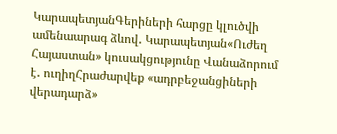ԿարապետյանԳերիների հարցը կլուծվի ամենաարագ ձևով․ Կարապետյան«Ուժեղ Հայաստան» կուսակցությունը Վանաձորում է․ ուղիղՀրաժարվեք «ադրբեջանցիների վերադարձ»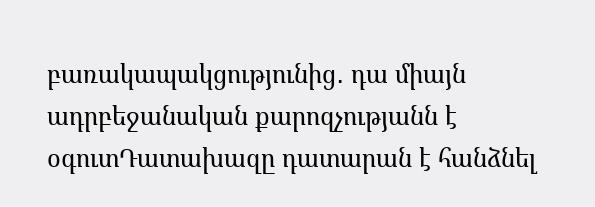բառակապակցությունից․ դա միայն ադրբեջանական քարոզչությանն է օգուտԴատախազը դատարան է հանձնել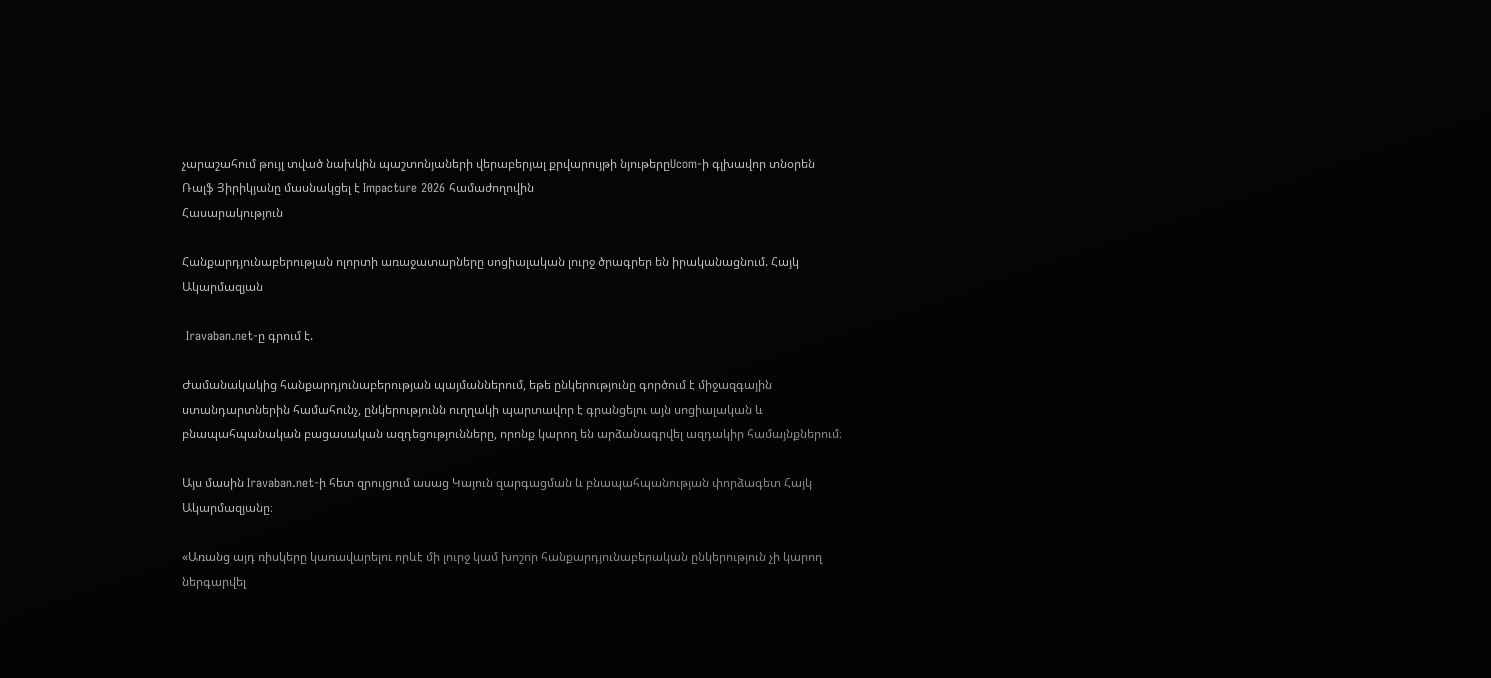չարաշահում թույլ տված նախկին պաշտոնյաների վերաբերյալ քրվարույթի նյութերըUcom-ի գլխավոր տնօրեն Ռալֆ Յիրիկյանը մասնակցել է Impacture 2026 համաժողովին
Հասարակություն

Հանքարդյունաբերության ոլորտի առաջատարները սոցիալական լուրջ ծրագրեր են իրականացնում. Հայկ Ակարմազյան

 Iravaban.net-ը գրում է.

Ժամանակակից հանքարդյունաբերության պայմաններում, եթե ընկերությունը գործում է միջազգային ստանդարտներին համահունչ, ընկերությունն ուղղակի պարտավոր է գրանցելու այն սոցիալական և բնապահպանական բացասական ազդեցությունները, որոնք կարող են արձանագրվել ազդակիր համայնքներում։

Այս մասին Iravaban.net-ի հետ զրույցում ասաց Կայուն զարգացման և բնապահպանության փորձագետ Հայկ Ակարմազյանը։

«Առանց այդ ռիսկերը կառավարելու որևէ մի լուրջ կամ խոշոր հանքարդյունաբերական ընկերություն չի կարող ներգարվել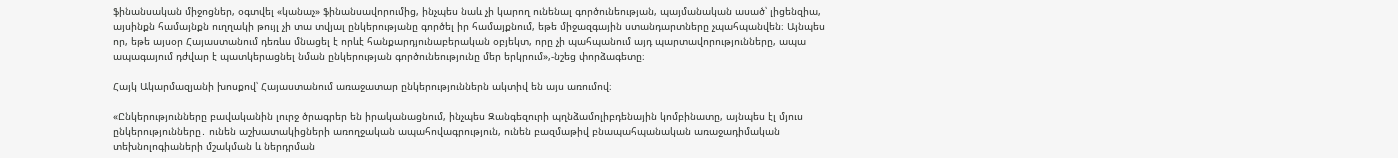ֆինանսական միջոցներ, օգտվել «կանաչ» ֆինանսավորումից, ինչպես նաև չի կարող ունենալ գործունեության, պայմանական ասած՝ լիցենզիա, այսինքն համայնքն ուղղակի թույլ չի տա տվյալ ընկերությանը գործել իր համայքնում, եթե միջազգային ստանդարտները չպահպանվեն։ Այնպես որ, եթե այսօր Հայաստանում դեռևս մնացել է որևէ հանքարդյունաբերական օբյեկտ, որը չի պահպանում այդ պարտավորությունները, ապա ապագայում դժվար է պատկերացնել նման ընկերության գործունեությունը մեր երկրում»,-նշեց փորձագետը։

Հայկ Ակարմազյանի խոսքով՝ Հայաստանում առաջատար ընկերություններն ակտիվ են այս առումով։

«Ընկերությունները բավականին լուրջ ծրագրեր են իրականացնում, ինչպես Զանգեզուրի պղնձամոլիբդենային կոմբինատը, այնպես էլ մյուս ընկերությունները․ ունեն աշխատակիցների առողջական ապահովագրություն, ունեն բազմաթիվ բնապահպանական առաջադիմական տեխնոլոգիաների մշակման և ներդրման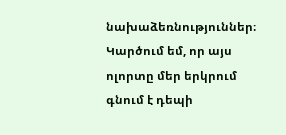նախաձեռնություններ։ Կարծում եմ, որ այս ոլորտը մեր երկրում գնում է դեպի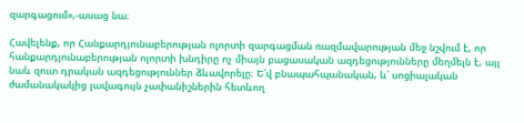զարգացում»,-ասաց նա։

Հավելենք, որ Հանքարդյունաբերության ոլորտի զարգացման ռազմավարության մեջ նշվում է, որ հանքարդյունաբերության ոլորտի խնդիրը ոչ միայն բացասական ազդեցությունները մեղմելն է, այլ նաև զուտ դրական ազդեցություններ ձևավորելը։ Ե՛վ բնապահպանական, և՛ սոցիալական ժամանակակից լավագույն չափանիշներին հետևող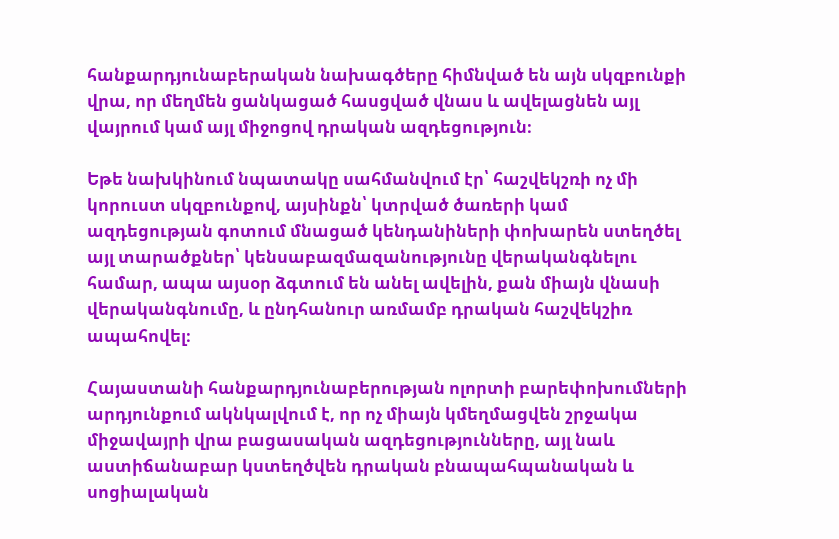հանքարդյունաբերական նախագծերը հիմնված են այն սկզբունքի վրա, որ մեղմեն ցանկացած հասցված վնաս և ավելացնեն այլ վայրում կամ այլ միջոցով դրական ազդեցություն։

Եթե նախկինում նպատակը սահմանվում էր՝ հաշվեկշռի ոչ մի կորուստ սկզբունքով, այսինքն՝ կտրված ծառերի կամ ազդեցության գոտում մնացած կենդանիների փոխարեն ստեղծել այլ տարածքներ՝ կենսաբազմազանությունը վերականգնելու համար, ապա այսօր ձգտում են անել ավելին, քան միայն վնասի վերականգնումը, և ընդհանուր առմամբ դրական հաշվեկշիռ ապահովել։

Հայաստանի հանքարդյունաբերության ոլորտի բարեփոխումների արդյունքում ակնկալվում է, որ ոչ միայն կմեղմացվեն շրջակա միջավայրի վրա բացասական ազդեցությունները, այլ նաև աստիճանաբար կստեղծվեն դրական բնապահպանական և սոցիալական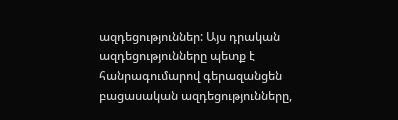ազդեցություններ: Այս դրական ազդեցությունները պետք է հանրագումարով գերազանցեն բացասական ազդեցությունները,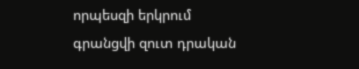որպեսզի երկրում գրանցվի զուտ դրական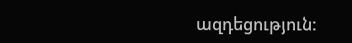ազդեցություն: